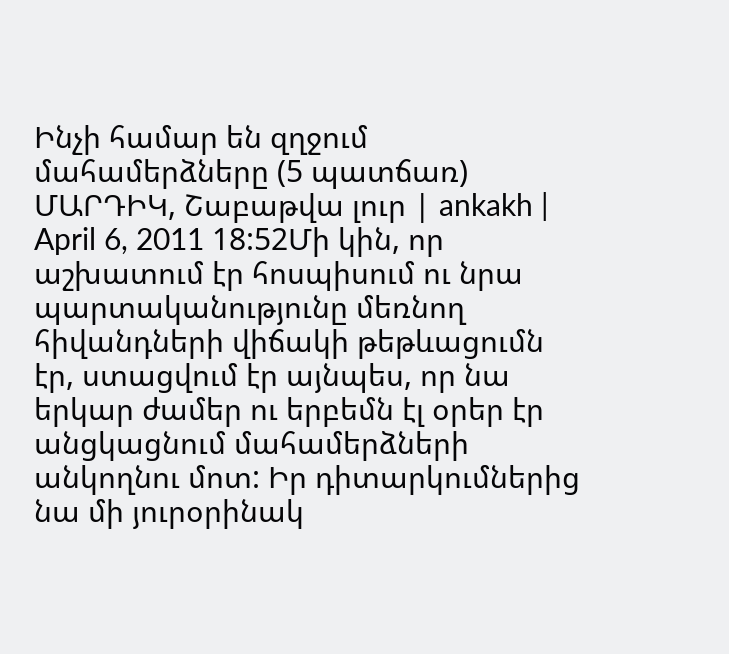Ինչի համար են զղջում մահամերձները (5 պատճառ)
ՄԱՐԴԻԿ, Շաբաթվա լուր | ankakh | April 6, 2011 18:52Մի կին, որ աշխատում էր հոսպիսում ու նրա պարտականությունը մեռնող
հիվանդների վիճակի թեթևացումն էր, ստացվում էր այնպես, որ նա երկար ժամեր ու երբեմն էլ օրեր էր անցկացնում մահամերձների անկողնու մոտ: Իր դիտարկումներից նա մի յուրօրինակ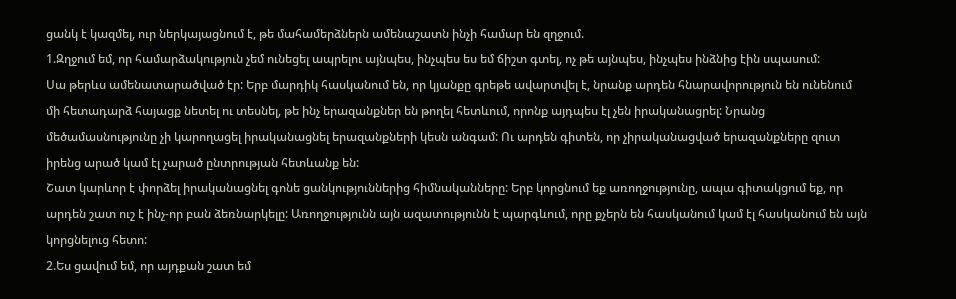ցանկ է կազմել, ուր ներկայացնում է, թե մահամերձներն ամենաշատն ինչի համար են զղջում.
1.Զղջում եմ, որ համարձակություն չեմ ունեցել ապրելու այնպես, ինչպես ես եմ ճիշտ գտել, ոչ թե այնպես, ինչպես ինձնից էին սպասում:
Սա թերևս ամենատարածված էր: Երբ մարդիկ հասկանում են, որ կյանքը գրեթե ավարտվել է, նրանք արդեն հնարավորություն են ունենում մի հետադարձ հայացք նետել ու տեսնել, թե ինչ երազանքներ են թողել հետևում, որոնք այդպես էլ չեն իրականացրել: Նրանց մեծամասնությունը չի կարողացել իրականացնել երազանքների կեսն անգամ: Ու արդեն գիտեն, որ չիրականացված երազանքները զուտ իրենց արած կամ էլ չարած ընտրության հետևանք են:
Շատ կարևոր է փորձել իրականացնել գոնե ցանկություններից հիմնականները: Երբ կորցնում եք առողջությունը, ապա գիտակցում եք, որ արդեն շատ ուշ է ինչ-որ բան ձեռնարկելը: Առողջությունն այն ազատությունն է պարգևում, որը քչերն են հասկանում կամ էլ հասկանում են այն կորցնելուց հետո:
2.Ես ցավում եմ, որ այդքան շատ եմ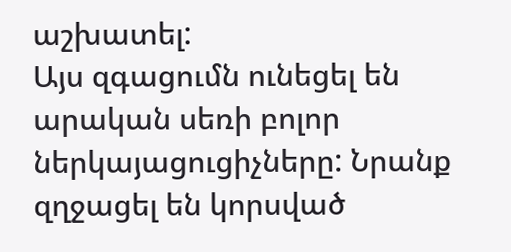աշխատել:
Այս զգացումն ունեցել են արական սեռի բոլոր ներկայացուցիչները: Նրանք զղջացել են կորսված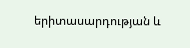երիտասարդության և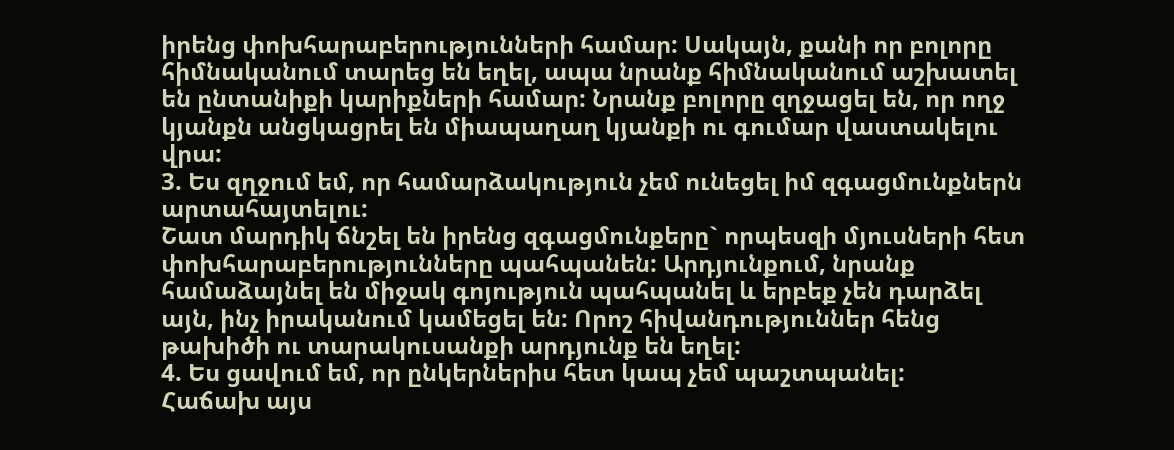իրենց փոխհարաբերությունների համար: Սակայն, քանի որ բոլորը հիմնականում տարեց են եղել, ապա նրանք հիմնականում աշխատել են ընտանիքի կարիքների համար: Նրանք բոլորը զղջացել են, որ ողջ կյանքն անցկացրել են միապաղաղ կյանքի ու գումար վաստակելու վրա:
3. Ես զղջում եմ, որ համարձակություն չեմ ունեցել իմ զգացմունքներն արտահայտելու:
Շատ մարդիկ ճնշել են իրենց զգացմունքերը` որպեսզի մյուսների հետ փոխհարաբերությունները պահպանեն: Արդյունքում, նրանք համաձայնել են միջակ գոյություն պահպանել և երբեք չեն դարձել այն, ինչ իրականում կամեցել են: Որոշ հիվանդություններ հենց թախիծի ու տարակուսանքի արդյունք են եղել:
4. Ես ցավում եմ, որ ընկերներիս հետ կապ չեմ պաշտպանել:
Հաճախ այս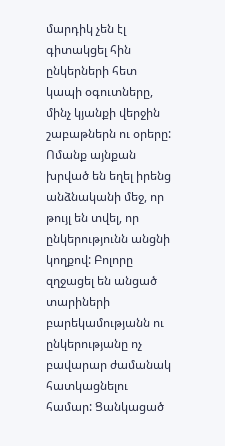մարդիկ չեն էլ գիտակցել հին ընկերների հետ կապի օգուտները, մինչ կյանքի վերջին շաբաթներն ու օրերը: Ոմանք այնքան խրված են եղել իրենց անձնականի մեջ, որ թույլ են տվել, որ ընկերությունն անցնի կողքով: Բոլորը զղջացել են անցած տարիների բարեկամությանն ու ընկերությանը ոչ բավարար ժամանակ հատկացնելու համար: Ցանկացած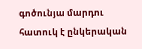գոծունյա մարդու հատուկ է ընկերական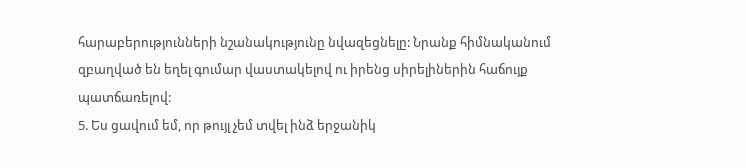հարաբերությունների նշանակությունը նվազեցնելը: Նրանք հիմնականում զբաղված են եղել գումար վաստակելով ու իրենց սիրելիներին հաճույք պատճառելով:
5. Ես ցավում եմ, որ թույլ չեմ տվել ինձ երջանիկ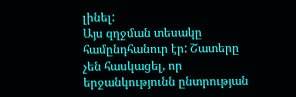լինել:
Այս զղջման տեսակը համընդհանուր էր: Շատերը չեն հասկացել, որ երջանկությունն ընտրության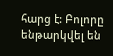հարց է: Բոլորը ենթարկվել են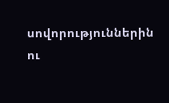սովորություններին ու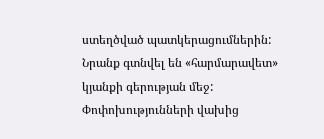ստեղծված պատկերացումներին: Նրանք գտնվել են «հարմարավետ» կյանքի գերության մեջ: Փոփոխությունների վախից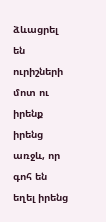ձևացրել են ուրիշների մոտ ու իրենք իրենց առջև, որ գոհ են եղել իրենց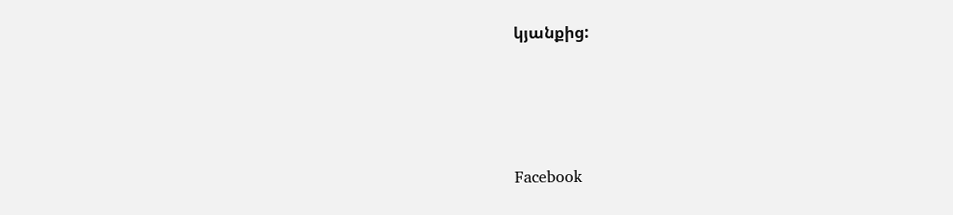կյանքից:






Facebook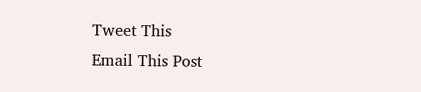Tweet This
Email This Post